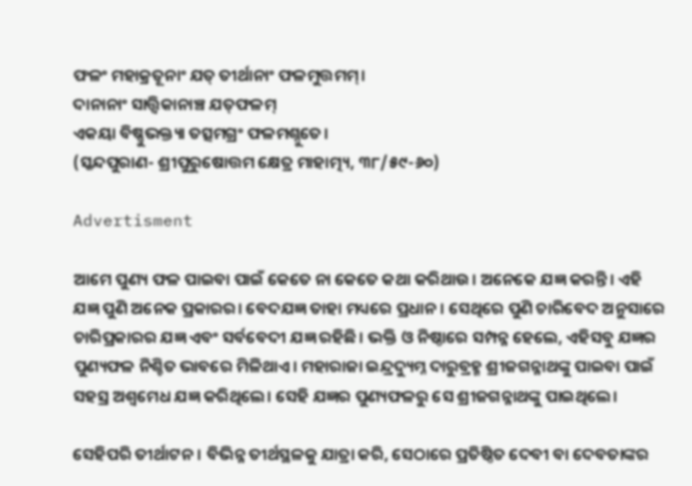ଫଳଂ ମହାକ୍ରତୂନାଂ ଯତ୍ ତୀର୍ଥାନାଂ ଫଳମୁତ୍ତମମ୍।
ଦାନାନାଂ ସାତ୍ତ୍ବିକାନାଞ୍ଚ ଯତ୍‌ଫଳମ୍‌
ଏକୟା ବିଷ୍ଣୁଭକ୍ତ୍ୟା ତତ୍ସମଗ୍ରଂ ଫଳମଶ୍ନୁତେ।
(ସ୍କନ୍ଦପୁରାଣ- ଶ୍ରୀପୁରୁଷୋତ୍ତମ କ୍ଷେତ୍ର ମାହାତ୍ମ୍ୟ, ୩୮/୫୯-୬୦)

Advertisment

ଆମେ ପୁଣ୍ୟ ଫଳ ପାଇବା ପାଇଁ କେତେ ନା କେତେ କଥା କରିଥାଉ। ଅନେକେ ଯଜ୍ଞ କରନ୍ତି। ଏହି ଯଜ୍ଞ ପୁଣି ଅନେକ ପ୍ରକାରର। ବେଦଯଜ୍ଞ ତାହା ମଧ୍ୟରେ ପ୍ରଧାନ। ସେଥିରେ ପୁଣି ଚାରିବେଦ ଅନୁସାରେ ଚାରିପ୍ରକାରର ଯଜ୍ଞ ଏବଂ ସର୍ବବେଦୀ ଯଜ୍ଞ ରହିଛି। ଭକ୍ତି ଓ ନିଷ୍ଠାରେ ସମ୍ପନ୍ନ ହେଲେ, ଏହିସବୁ ଯଜ୍ଞର ପୁଣ୍ୟଫଳ ନିଶ୍ଚିତ ଭାବରେ ମିଳିଥାଏ। ମହାରାଜା ଇନ୍ଦ୍ରଦ୍ୟୁମ୍ନ ଦାରୁବ୍ରହ୍ମ ଶ୍ରୀଜଗନ୍ନାଥଙ୍କୁ ପାଇବା ପାଇଁ ସହସ୍ର ଅଶ୍ବମେଧ ଯଜ୍ଞ କରିଥିଲେ। ସେହି ଯଜ୍ଞର ପୁଣ୍ୟଫଳରୁ ସେ ଶ୍ରୀଜଗନ୍ନାଥଙ୍କୁ ପାଇଥିଲେ।

ସେହିପରି ତୀର୍ଥାଟନ। ବିଭିନ୍ନ ତୀର୍ଥସ୍ଥଳକୁ ଯାତ୍ରା କରି, ସେଠାରେ ପ୍ରତିଷ୍ଠିତ ଦେବୀ ବା ଦେବତାଙ୍କର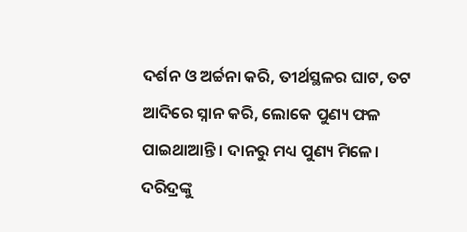ଦର୍ଶନ ଓ ଅର୍ଚ୍ଚନା କରି, ତୀର୍ଥସ୍ଥଳର ଘାଟ, ତଟ ଆଦିରେ ସ୍ନାନ କରି, ଲୋକେ ପୁଣ୍ୟ ଫଳ ପାଇଥାଆନ୍ତି। ଦାନରୁ ମଧ୍ୟ ପୁଣ୍ୟ ମିଳେ। ଦରିଦ୍ରଙ୍କୁ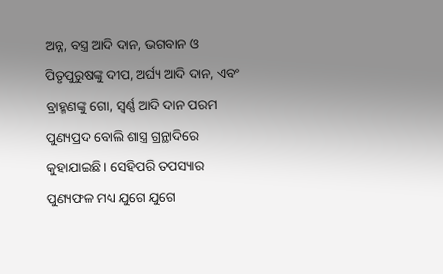ଅନ୍ନ, ବସ୍ତ୍ର ଆଦି ଦାନ, ଭଗବାନ ଓ ପିତୃପୁରୁଷଙ୍କୁ ଦୀପ, ଅର୍ଘ୍ୟ ଆଦି ଦାନ, ଏବଂ ବ୍ରାହ୍ମଣଙ୍କୁ ଗୋ, ସ୍ବର୍ଣ୍ଣ ଆଦି ଦାନ ପରମ ପୁଣ୍ୟପ୍ରଦ ବୋଲି ଶାସ୍ତ୍ର ଗ୍ରନ୍ଥା‌ଦିରେ କୁହାଯାଇଛି। ସେହିପରି ତପସ୍ୟାର ପୁଣ୍ୟଫଳ ମଧ୍ୟ ଯୁଗେ ଯୁଗେ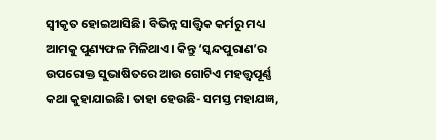ସ୍ବୀକୃତ ହୋଇଆସିଛି। ବିଭିନ୍ନ ସାତ୍ତ୍ବିକ କର୍ମରୁ ମଧ୍ୟ ଆମକୁ ପୁଣ୍ୟଫଳ ମିଳିଥାଏ। କିନ୍ତୁ ‘ସ୍କନ୍ଦପୁରାଣ’ର ଉପରୋକ୍ତ ସୁଭାଷିତରେ ଆଉ ଗୋଟିଏ ମହତ୍ତ୍ବପୂର୍ଣ୍ଣ କଥା କୁହାଯାଇଛି। ତାହା ହେଉଛି- ସମସ୍ତ ମହାଯଜ୍ଞ,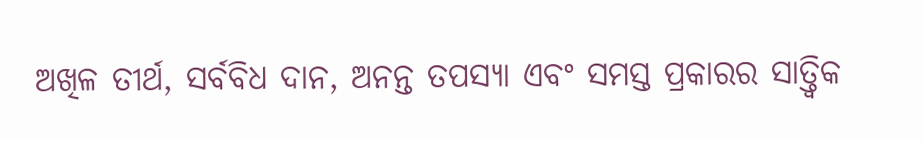ଅଖିଳ ତୀର୍ଥ, ସର୍ବବିଧ ଦାନ, ଅନନ୍ତ ତପସ୍ୟା ଏବଂ ସମସ୍ତ ପ୍ରକାରର ସାତ୍ତ୍ବିକ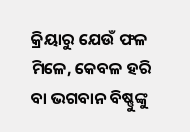କ୍ରିୟାରୁ ଯେଉଁ ଫଳ ମିଳେ, କେବଳ ହରି ବା ଭଗବାନ ବିଷ୍ଣୁଙ୍କୁ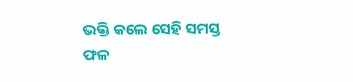ଭକ୍ତି କଲେ ସେହି ସମସ୍ତ ଫଳ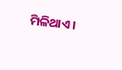ମିଳିଥାଏ।